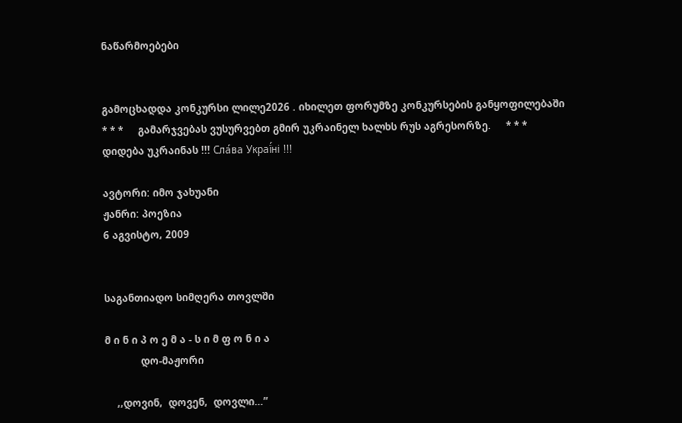ნაწარმოებები


გამოცხადდა კონკურსი ლილე2026 . იხილეთ ფორუმზე კონკურსების განყოფილებაში     * * *     გამარჯვებას ვუსურვებთ გმირ უკრაინელ ხალხს რუს აგრესორზე.     * * *     დიდება უკრაინას !!! Сла́ва Украї́ні !!!

ავტორი: იმო ჯახუანი
ჟანრი: პოეზია
6 აგვისტო, 2009


საგანთიადო სიმღერა თოვლში

მ ი ნ ი პ ო ე მ ა - ს ი მ ფ ო ნ ი ა
            დო-მაჟორი

    ,,დოვინ,  დოვენ,  დოვლი…”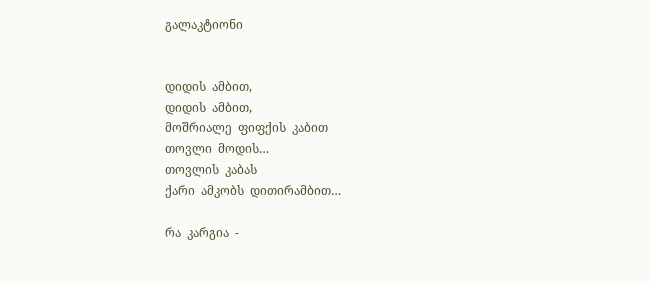გალაკტიონი


დიდის  ამბით,
დიდის  ამბით,
მოშრიალე  ფიფქის  კაბით
თოვლი  მოდის…
თოვლის  კაბას
ქარი  ამკობს  დითირამბით…

რა  კარგია  -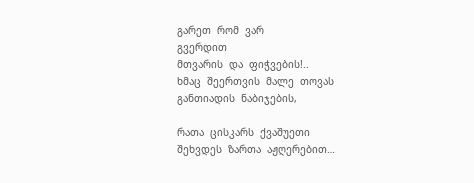გარეთ  რომ  ვარ
გვერდით
მთვარის  და  ფიჭვების!..
ხმაც  შეერთვის  მალე  თოვას
განთიადის  ნაბიჯების,

რათა  ცისკარს  ქვაშუეთი
შეხვდეს  ზართა  აჟღერებით…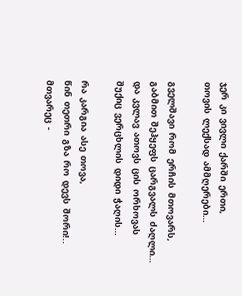ჯერ  კი  ვივლი  ქარში  ერთი,
თოვის  ლექსად  ამმღერები…

გველშავი  რომ  ერჩის  მთოვარს,
გაბმით  შეჰყეფს  ცარგვალს  ძაღლი…
და  კვლავ  ათოვს  ცის  ორხოვას
შუქიც  ვერცხლის  დიდი  ჭაღის…

რა  კარგია  ასე  თოვა,
წინ  თეთრი  გზა  რო  დევს  შორი!..
მთვარეც  -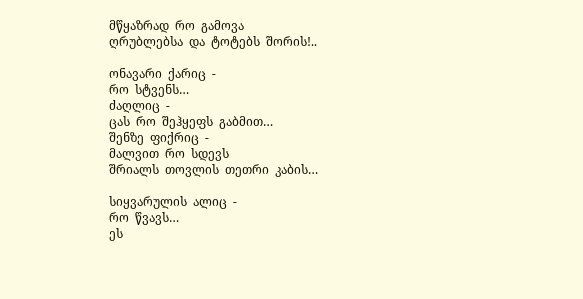მწყაზრად  რო  გამოვა
ღრუბლებსა  და  ტოტებს  შორის!..

ონავარი  ქარიც  -
რო  სტვენს…
ძაღლიც  -
ცას  რო  შეჰყეფს  გაბმით…
შენზე  ფიქრიც  -
მალვით  რო  სდევს
შრიალს  თოვლის  თეთრი  კაბის…

სიყვარულის  ალიც  -
რო  წვავს…
ეს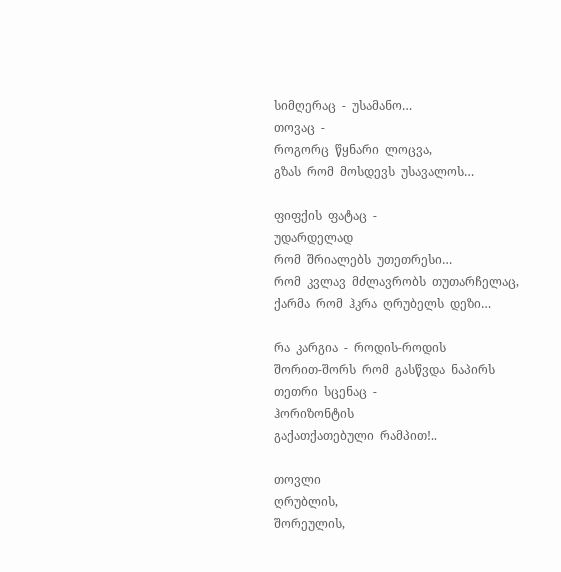სიმღერაც  -  უსამანო…
თოვაც  -
როგორც  წყნარი  ლოცვა,
გზას  რომ  მოსდევს  უსავალოს…

ფიფქის  ფატაც  -
უდარდელად
რომ  შრიალებს  უთეთრესი…
რომ  კვლავ  მძლავრობს  თუთარჩელაც,
ქარმა  რომ  ჰკრა  ღრუბელს  დეზი…

რა  კარგია  -  როდის-როდის
შორით-შორს  რომ  გასწვდა  ნაპირს
თეთრი  სცენაც  -
ჰორიზონტის
გაქათქათებული  რამპით!..

თოვლი
ღრუბლის,
შორეულის,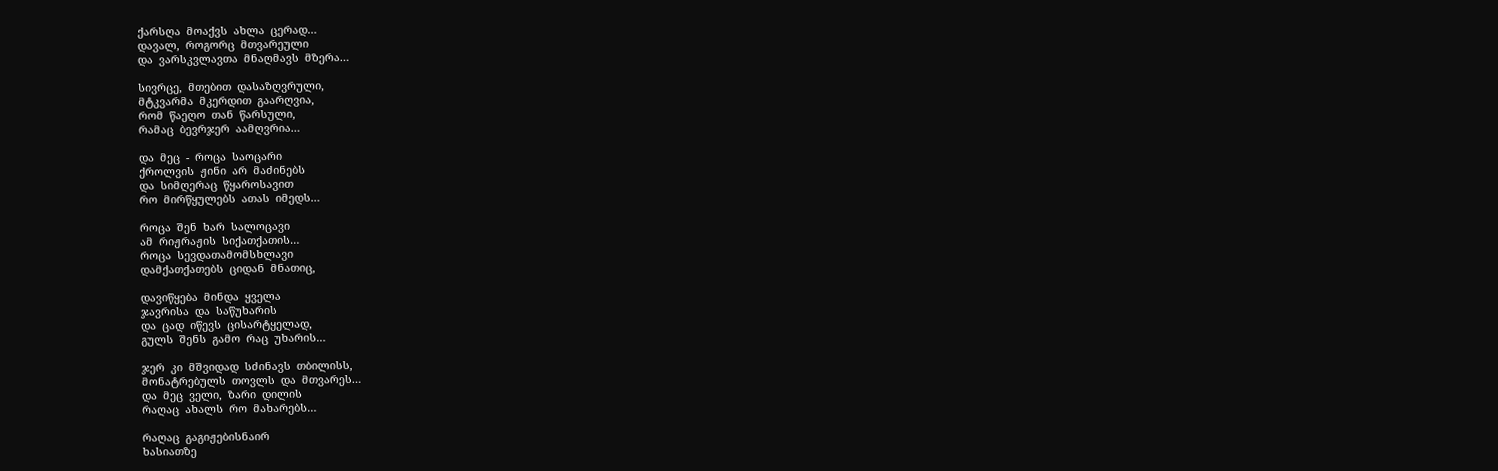ქარსღა  მოაქვს  ახლა  ცერად…
დავალ,  როგორც  მთვარეული
და  ვარსკვლავთა  მნაღმავს  მზერა…

სივრცე,  მთებით  დასაზღვრული,
მტკვარმა  მკერდით  გაარღვია,
რომ  წაეღო  თან  წარსული,
რამაც  ბევრჯერ  აამღვრია…

და  მეც  -  როცა  საოცარი
ქროლვის  ჟინი  არ  მაძინებს
და  სიმღერაც  წყაროსავით
რო  მირწყულებს  ათას  იმედს…

როცა  შენ  ხარ  სალოცავი
ამ  რიჟრაჟის  სიქათქათის…
როცა  სევდათამომსხლავი
დამქათქათებს  ციდან  მნათიც,

დავიწყება  მინდა  ყველა
ჯავრისა  და  საწუხარის
და  ცად  იწევს  ცისარტყელად,
გულს  შენს  გამო  რაც  უხარის…

ჯერ  კი  მშვიდად  სძინავს  თბილისს,
მონატრებულს  თოვლს  და  მთვარეს…
და  მეც  ველი,  ზარი  დილის
რაღაც  ახალს  რო  მახარებს…

რაღაც  გაგიჟებისნაირ
ხასიათზე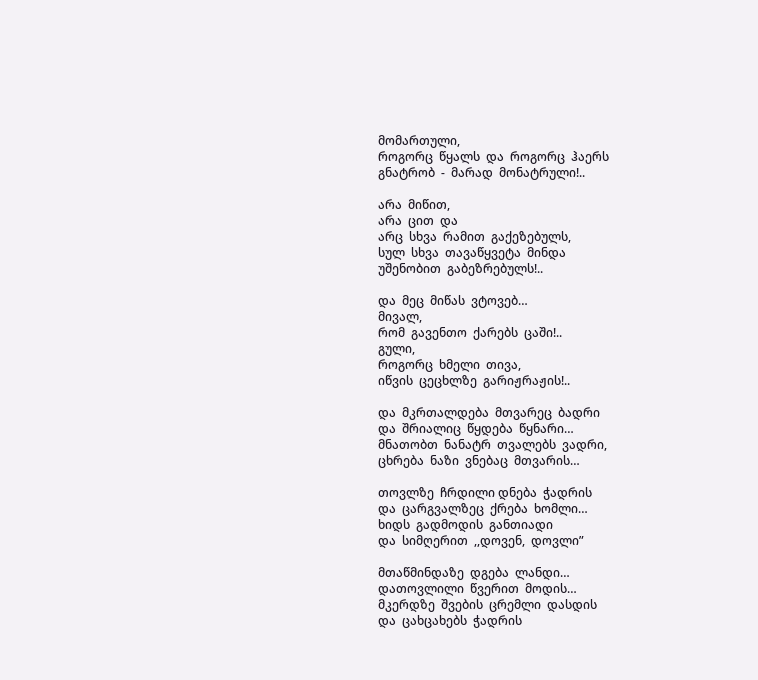მომართული,
როგორც  წყალს  და  როგორც  ჰაერს
გნატრობ  -  მარად  მონატრული!..

არა  მიწით,
არა  ცით  და
არც  სხვა  რამით  გაქეზებულს,
სულ  სხვა  თავაწყვეტა  მინდა
უშენობით  გაბეზრებულს!..

და  მეც  მიწას  ვტოვებ…
მივალ,
რომ  გავენთო  ქარებს  ცაში!..
გული,
როგორც  ხმელი  თივა,
იწვის  ცეცხლზე  გარიჟრაჟის!..

და  მკრთალდება  მთვარეც  ბადრი
და  შრიალიც  წყდება  წყნარი…
მნათობთ  ნანატრ  თვალებს  ვადრი,
ცხრება  ნაზი  ვნებაც  მთვარის…

თოვლზე  ჩრდილი დნება  ჭადრის
და  ცარგვალზეც  ქრება  ხომლი…
ხიდს  გადმოდის  განთიადი
და  სიმღერით  ,,დოვენ,  დოვლი”

მთაწმინდაზე  დგება  ლანდი…
დათოვლილი  წვერით  მოდის…
მკერდზე  შვების  ცრემლი  დასდის
და  ცახცახებს  ჭადრის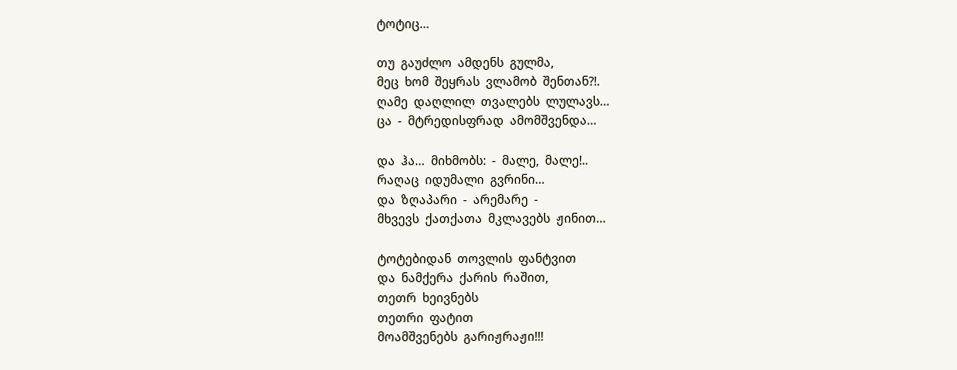ტოტიც…

თუ  გაუძლო  ამდენს  გულმა,
მეც  ხომ  შეყრას  ვლამობ  შენთან?!.
ღამე  დაღლილ  თვალებს  ლულავს…
ცა  -  მტრედისფრად  ამომშვენდა…

და  ჰა…  მიხმობს:  -  მალე,  მალე!..
რაღაც  იდუმალი  გვრინი…
და  ზღაპარი  -  არემარე  -
მხვევს  ქათქათა  მკლავებს  ჟინით…

ტოტებიდან  თოვლის  ფანტვით
და  ნამქერა  ქარის  რაშით,
თეთრ  ხეივნებს
თეთრი  ფატით
მოამშვენებს  გარიჟრაჟი!!!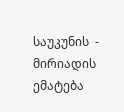საუკუნის  -  მირიადის
ემატება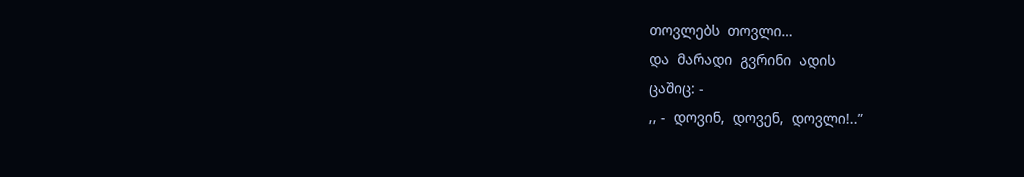თოვლებს  თოვლი…
და  მარადი  გვრინი  ადის
ცაშიც: -
,, -  დოვინ,  დოვენ,  დოვლი!..”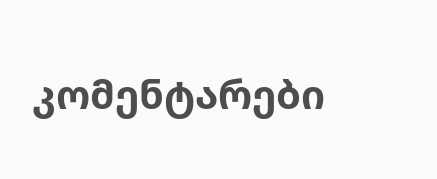კომენტარები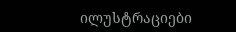ილუსტრაციები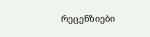რეცენზიები